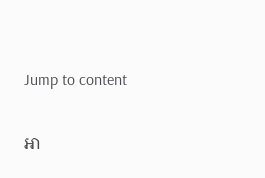Jump to content

អា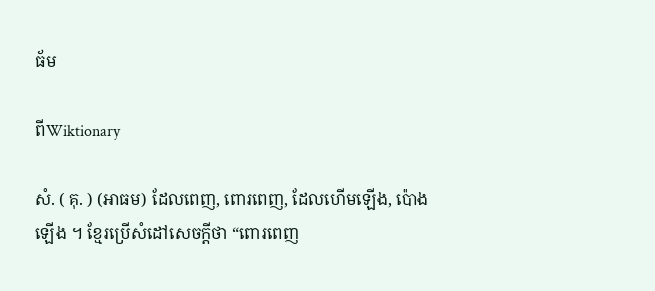ធ័ម

ពីWiktionary

សំ. ( គុ. ) (អាធម) ដែលពេញ, ពោរពេញ, ដែលហើមឡើង, ប៉ោងឡើង ។ ខ្មែរប្រើសំដៅសេចក្ដីថា “ពោរពេញ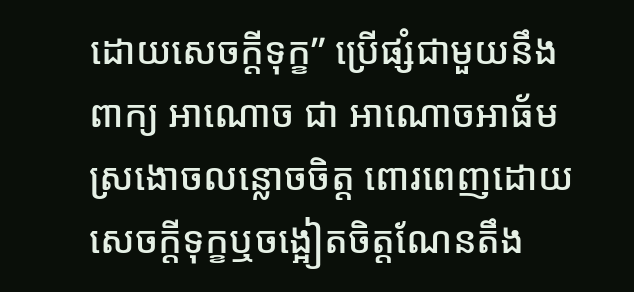ដោយសេចក្ដីទុក្ខ” ប្រើផ្សំជាមួយនឹងពាក្យ អាណោច ជា អាណោចអាធ័ម ស្រងោចលន្លោចចិត្ត ពោរពេញដោយសេចក្ដីទុក្ខឬចង្អៀតចិត្តណែនតឹង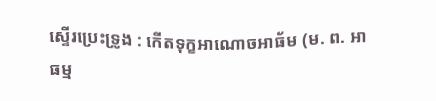ស្ទើរប្រេះទ្រូង : កើតទុក្ខអាណោចអាធ័ម (ម. ព. អាធម្ម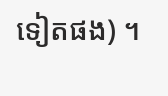ទៀតផង) ។